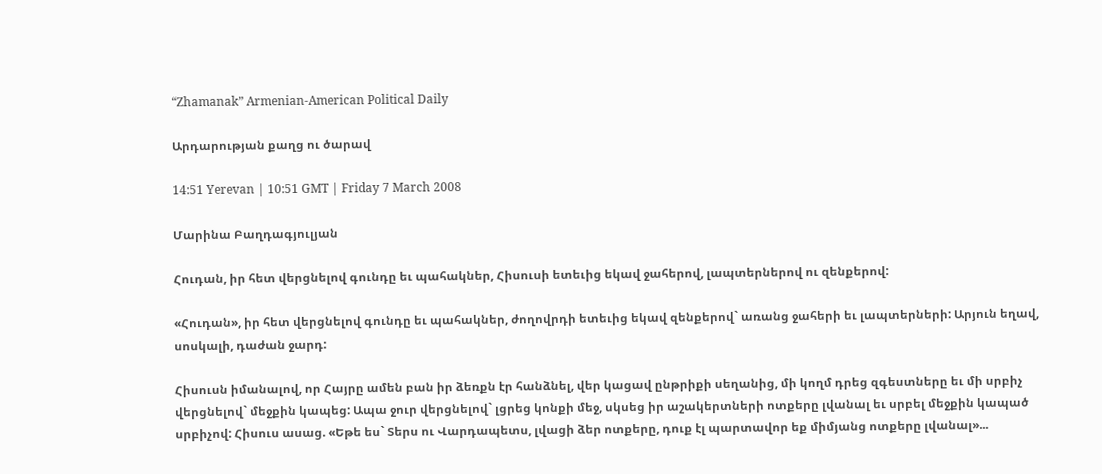“Zhamanak” Armenian-American Political Daily

Արդարության քաղց ու ծարավ

14:51 Yerevan | 10:51 GMT | Friday 7 March 2008

Մարինա Բաղդագյուլյան

Հուդան, իր հետ վերցնելով գունդը եւ պահակներ, Հիսուսի ետեւից եկավ ջահերով, լապտերներով ու զենքերով:

«Հուդան», իր հետ վերցնելով գունդը եւ պահակներ, ժողովրդի ետեւից եկավ զենքերով` առանց ջահերի եւ լապտերների: Արյուն եղավ, սոսկալի, դաժան ջարդ:

Հիսուսն իմանալով, որ Հայրը ամեն բան իր ձեռքն էր հանձնել, վեր կացավ ընթրիքի սեղանից, մի կողմ դրեց զգեստները եւ մի սրբիչ վերցնելով` մեջքին կապեց: Ապա ջուր վերցնելով` լցրեց կոնքի մեջ, սկսեց իր աշակերտների ոտքերը լվանալ եւ սրբել մեջքին կապած սրբիչով: Հիսուս ասաց. «Եթե ես` Տերս ու Վարդապետս, լվացի ձեր ոտքերը, դուք էլ պարտավոր եք միմյանց ոտքերը լվանալ»...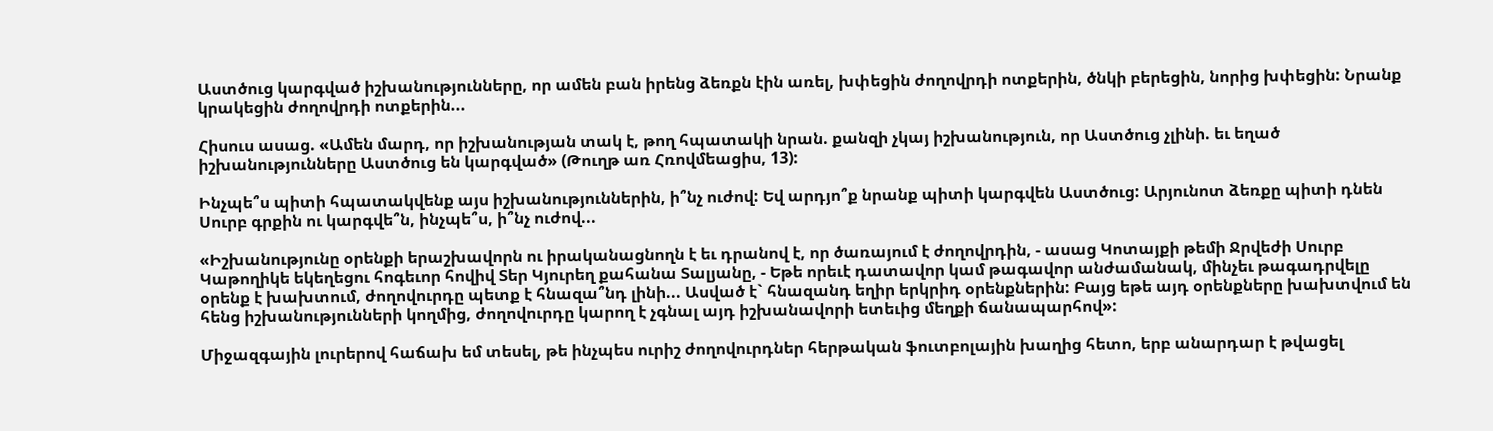Աստծուց կարգված իշխանությունները, որ ամեն բան իրենց ձեռքն էին առել, խփեցին ժողովրդի ոտքերին, ծնկի բերեցին, նորից խփեցին: Նրանք կրակեցին ժողովրդի ոտքերին...

Հիսուս ասաց. «Ամեն մարդ, որ իշխանության տակ է, թող հպատակի նրան. քանզի չկայ իշխանություն, որ Աստծուց չլինի. եւ եղած իշխանությունները Աստծուց են կարգված» (Թուղթ առ Հռովմեացիս, 13):

Ինչպե՞ս պիտի հպատակվենք այս իշխանություններին, ի՞նչ ուժով: Եվ արդյո՞ք նրանք պիտի կարգվեն Աստծուց: Արյունոտ ձեռքը պիտի դնեն Սուրբ գրքին ու կարգվե՞ն, ինչպե՞ս, ի՞նչ ուժով...

«Իշխանությունը օրենքի երաշխավորն ու իրականացնողն է եւ դրանով է, որ ծառայում է ժողովրդին, - ասաց Կոտայքի թեմի Ջրվեժի Սուրբ Կաթողիկե եկեղեցու հոգեւոր հովիվ Տեր Կյուրեղ քահանա Տալյանը, - Եթե որեւէ դատավոր կամ թագավոր անժամանակ, մինչեւ թագադրվելը օրենք է խախտում, ժողովուրդը պետք է հնազա՞նդ լինի... Ասված է` հնազանդ եղիր երկրիդ օրենքներին: Բայց եթե այդ օրենքները խախտվում են հենց իշխանությունների կողմից, ժողովուրդը կարող է չգնալ այդ իշխանավորի ետեւից մեղքի ճանապարհով»:

Միջազգային լուրերով հաճախ եմ տեսել, թե ինչպես ուրիշ ժողովուրդներ հերթական ֆուտբոլային խաղից հետո, երբ անարդար է թվացել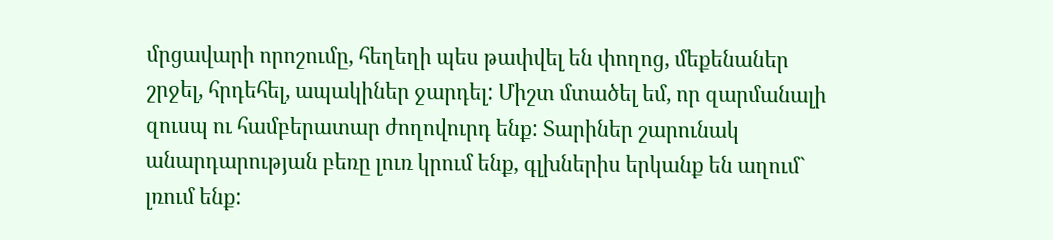մրցավարի որոշումը, հեղեղի պես թափվել են փողոց, մեքենաներ շրջել, հրդեհել, ապակիներ ջարդել: Միշտ մտածել եմ, որ զարմանալի զուսպ ու համբերատար ժողովուրդ ենք: Տարիներ շարունակ անարդարության բեռը լուռ կրում ենք, գլխներիս երկանք են աղում` լռում ենք: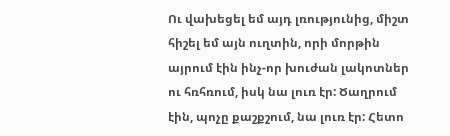Ու վախեցել եմ այդ լռությունից, միշտ հիշել եմ այն ուղտին, որի մորթին այրում էին ինչ-որ խուժան լակոտներ ու հռհռում, իսկ նա լուռ էր: Ծաղրում էին, պոչը քաշքշում, նա լուռ էր: Հետո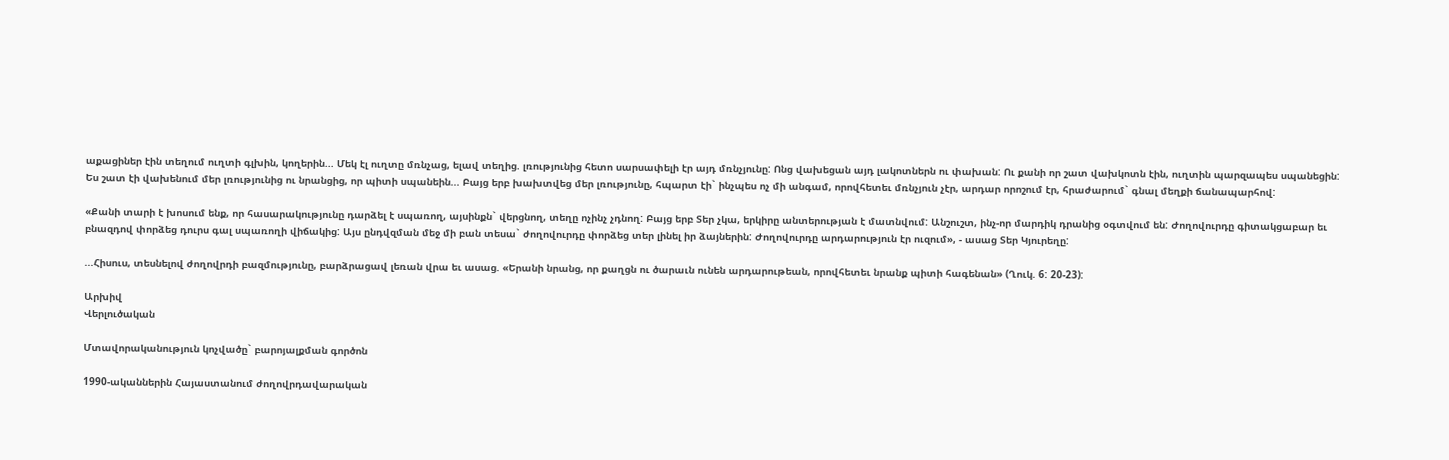աքացիներ էին տեղում ուղտի գլխին, կողերին... Մեկ էլ ուղտը մռնչաց, ելավ տեղից. լռությունից հետո սարսափելի էր այդ մռնչյունը: Ոնց վախեցան այդ լակոտներն ու փախան: Ու քանի որ շատ վախկոտն էին, ուղտին պարզապես սպանեցին: Ես շատ էի վախենում մեր լռությունից ու նրանցից, որ պիտի սպանեին... Բայց երբ խախտվեց մեր լռությունը, հպարտ էի` ինչպես ոչ մի անգամ, որովհետեւ մռնչյուն չէր, արդար որոշում էր, հրաժարում` գնալ մեղքի ճանապարհով:

«Քանի տարի է խոսում ենք, որ հասարակությունը դարձել է սպառող, այսինքն` վերցնող, տեղը ոչինչ չդնող: Բայց երբ Տեր չկա, երկիրը անտերության է մատնվում: Անշուշտ, ինչ-որ մարդիկ դրանից օգտվում են: Ժողովուրդը գիտակցաբար եւ բնազդով փորձեց դուրս գալ սպառողի վիճակից: Այս ընդվզման մեջ մի բան տեսա` ժողովուրդը փորձեց տեր լինել իր ձայներին: Ժողովուրդը արդարություն էր ուզում», - ասաց Տեր Կյուրեղը:

...Հիսուս, տեսնելով ժողովրդի բազմությունը, բարձրացավ լեռան վրա եւ ասաց. «Երանի նրանց, որ քաղցն ու ծարաւն ունեն արդարութեան, որովհետեւ նրանք պիտի հագենան» (Ղուկ. 6: 20-23):

Արխիվ
Վերլուծական

Մտավորականություն կոչվածը` բարոյալքման գործոն

1990-ականներին Հայաստանում ժողովրդավարական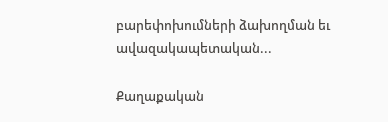բարեփոխումների ձախողման եւ ավազակապետական...

Քաղաքական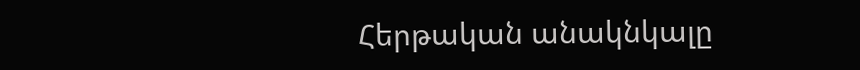Հերթական անակնկալը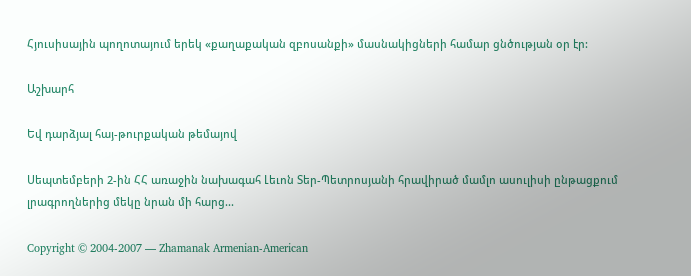Հյուսիսային պողոտայում երեկ «քաղաքական զբոսանքի» մասնակիցների համար ցնծության օր էր:

Աշխարհ

Եվ դարձյալ հայ-թուրքական թեմայով

Սեպտեմբերի 2-ին ՀՀ առաջին նախագահ Լեւոն Տեր-Պետրոսյանի հրավիրած մամլո ասուլիսի ընթացքում լրագրողներից մեկը նրան մի հարց...

Copyright © 2004-2007 — Zhamanak Armenian-American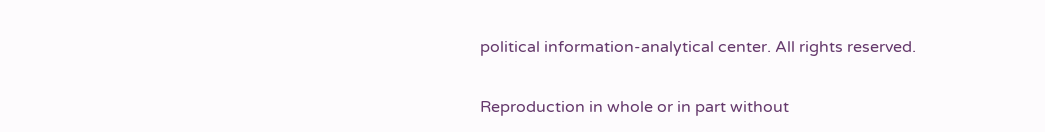political information-analytical center. All rights reserved.

Reproduction in whole or in part without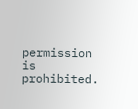permission is prohibited.